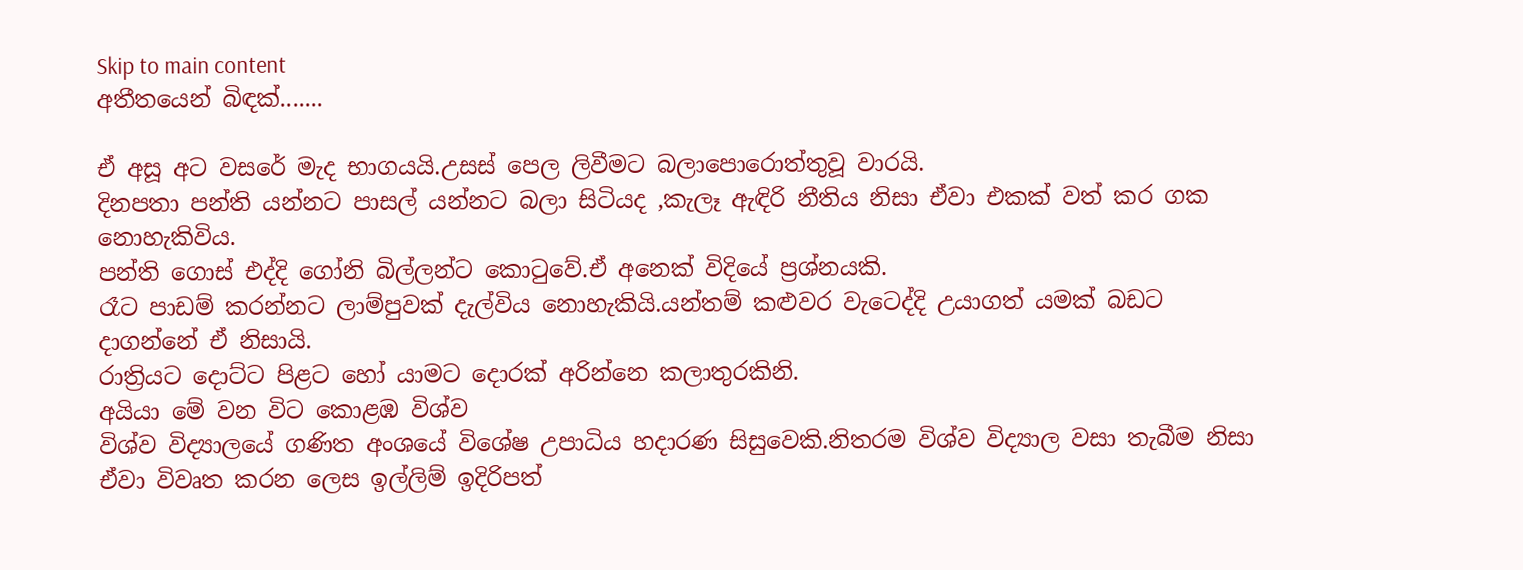Skip to main content
අතීතයෙන් බිඳක්.......

ඒ අසූ අට වසරේ මැද භාගයයි.උසස් පෙල ලිවීමට බලාපොරොත්තුවූ වාරයි.
දිනපතා පන්ති යන්නට පාසල් යන්නට බලා සිටියද ,කැලෑ ඇඳිරි නීතිය නිසා ඒවා එකක් වත් කර ගක නොහැකිවිය.
පන්ති ගොස් එද්දි ගෝනි බිල්ලන්ට කොටුවේ.ඒ අනෙක් විදියේ ප්‍රශ්නයකි.
රෑට පාඩම් කරන්නට ලාම්පුවක් දැල්විය නොහැකියි.යන්තම් කළුවර වැටෙද්දි උයාගත් යමක් බඩට දාගන්නේ ඒ නිසායි.
රාත්‍රියට දොට්ට පිළට හෝ යාමට දොරක් අරින්නෙ කලාතුරකිනි.
අයියා මේ වන විට කොළඹ විශ්ව
විශ්ව විද්‍යාලයේ ගණිත අංශයේ විශේෂ උපාධිය හදාරණ සිසුවෙකි.නිතරම විශ්ව විද්‍යාල වසා තැබීම නිසා ඒවා විවෘත කරන ලෙස ඉල්ලිම් ඉදිරිපත්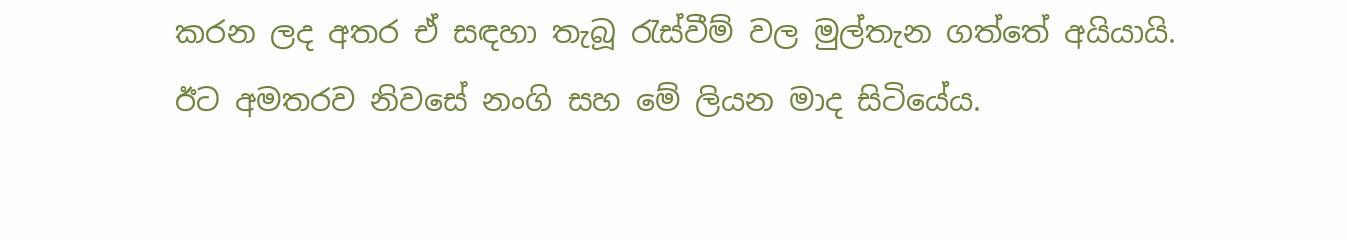කරන ලද අතර ඒ සඳහා තැබූ රැස්වීම් වල මුල්තැන ගත්තේ අයියායි.
ඊට අමතරව නිවසේ නංගි සහ මේ ලියන මාද සිටියේය.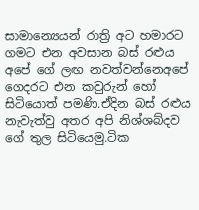සාමාන්‍යෙයන් රාත්‍රි අට හමාරට ගමට එන අවසාන බස් රළුය අපේ ගේ ලඟ නවත්වන්නෙඅපේ ගෙදරට එන කවුරුන් හෝ සිටියොත් පමණි.ඒදින බස් රළුය නැවැත්වු අතර අපි නිශ්ශබ්දව ගේ තුල සිටියෙමු.ටික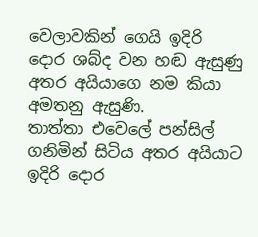වෙලාවකින් ගෙයි ඉදිරි දොර ශබ්ද වන හඬ ඇසුණු අතර අයියාගෙ නම කියා අමතනු ඇසුණි.
තාත්තා එවෙලේ පන්සිල් ගනිමින් සිටිය අතර අයියාට ඉදිරි දොර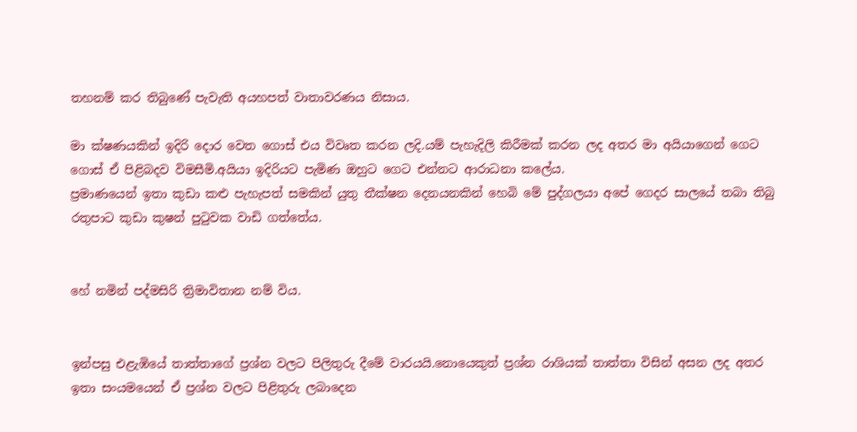තහනම් කර තිබුණේ පැවැති අයහපත් වාතාවරණය නිසාය.

මා ක්ෂණයකින් ඉදිරි දොර වෙත ගොස් එය විවෘත කරන ලදි.යම් පැහැදිලි කිරීමක් කරන ලද අතර මා අයියාගෙන් ගෙට ගොස් ඒ පිළිබදව විමසීමි.අයියා ඉදිරියට පැමිණ ඔහුට ගෙට එන්නට ආරාධනා කලේය.
ප්‍රමාණයෙන් ඉතා කුඩා කළු පැහැපත් සමකින් යුතු තීක්ෂන දෙනයනකින් හෙබි මේ පුද්ගලයා අපේ ගෙදර සාලයේ තබා තිබු රතුපාට කුඩා කුෂන් පුටුවක වාඩි ගත්තේය.


හේ නමින් පද්මසිරි ත්‍රිමාවිතාන නම් විය.


ඉන්පසු එළැඹියේ තාත්තාගේ ප්‍රශ්න වලට පිලිතුරු දීමේ වාරයයි.නොයෙකුත් ප්‍රශ්න රාශියක් තාත්තා විසින් අසන ලද අතර ඉතා සංයමයෙන් ඒ ප්‍රශ්න වලට පිළිතුරු ලබාදෙන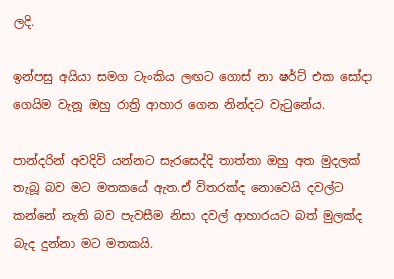ලදි.

ඉන්පසු අයියා සමග ටැංකිය ලඟට ගොස් නා ෂර්ට් එක සෝදා ගෙයිම වැනූ ඔහු රාත්‍රි ආහාර ගෙන නින්දට වැටුනේය.

පාන්දරින් අවදිවි යන්නට සැරසෙද්දි තාත්තා ඔහු අත මුදලක් තැබූ බව මට මතකයේ ඇත.ඒ විතරක්ද නොවෙයි දවල්ට කන්නේ නැති බව පැවසීම නිසා දවල් ආහාරයට බත් මුලක්ද බැද දුන්නා මට මතකයි.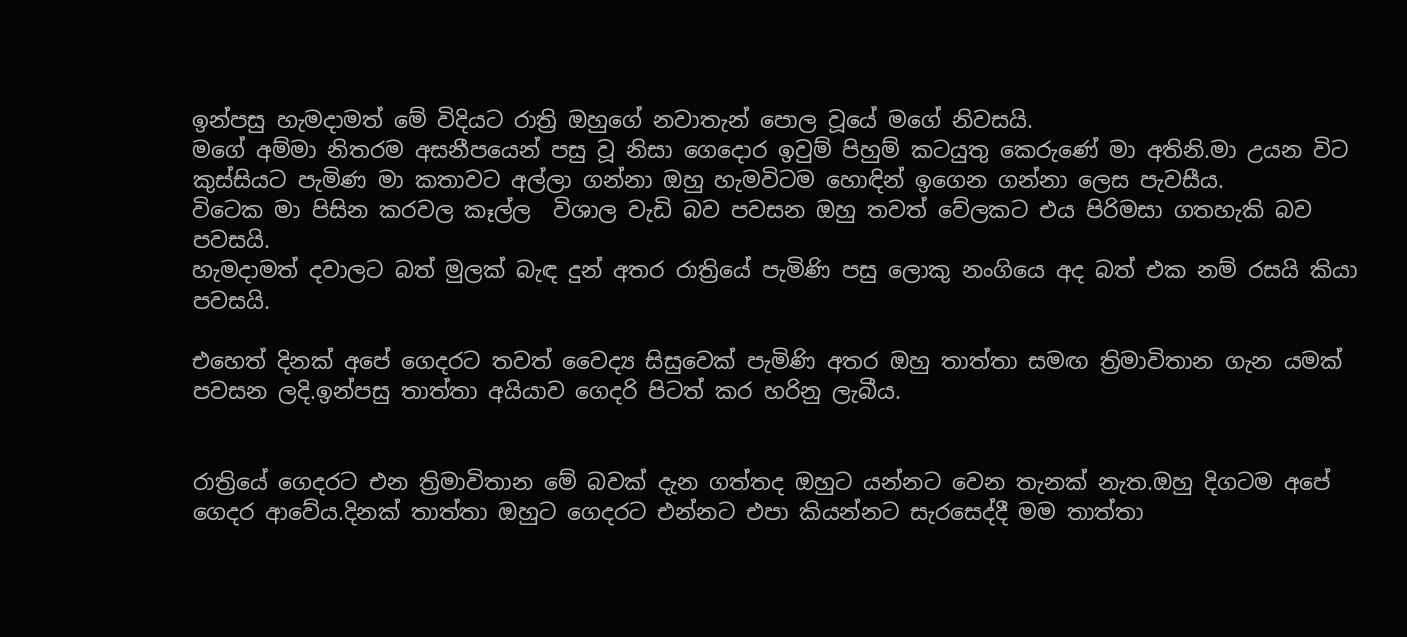ඉන්පසු හැමදාමත් මේ විදියට රාත්‍රි ඔහුගේ නවාතැන් පොල වූයේ මගේ නිවසයි.
මගේ අම්මා නිතරම අසනීපයෙන් පසු වූ නිසා ගෙදොර ඉවුම් පිහුම් කටයුතු කෙරුණේ මා අතිනි.මා උයන විට කුස්සියට පැමිණ මා කතාවට අල්ලා ගන්නා ඔහු හැමවිටම හොඳින් ඉගෙන ගන්නා ලෙස පැවසීය.
විටෙක මා පිසින කරවල කෑල්ල  විශාල වැඩි බව පවසන ඔහු තවත් වේලකට එය පිරිමසා ගතහැකි බව පවසයි.
හැමදාමත් දවාලට බත් මුලක් බැඳ දුන් අතර රාත්‍රියේ පැමිණි පසු ලොකු නංගියෙ අද බත් එක නම් රසයි කියා පවසයි.

එහෙත් දිනක් අපේ ගෙදරට තවත් වෛද්‍ය සිසුවෙක් පැමිණි අතර ඔහු තාත්තා සමඟ ත්‍රිමාවිතාන ගැන යමක් පවසන ලදි.ඉන්පසු තාත්තා අයියාව ගෙදරි පිටත් කර හරිනු ලැබීය.


රාත්‍රියේ ගෙදරට එන ත්‍රිමාවිතාන මේ බවක් දැන ගත්තද ඔහුට යන්නට වෙන තැනක් නැත.ඔහු දිගටම අපේ ගෙදර ආවේය.දිනක් තාත්තා ඔහුට ගෙදරට එන්නට එපා කියන්නට සැරසෙද්දී මම තාත්තා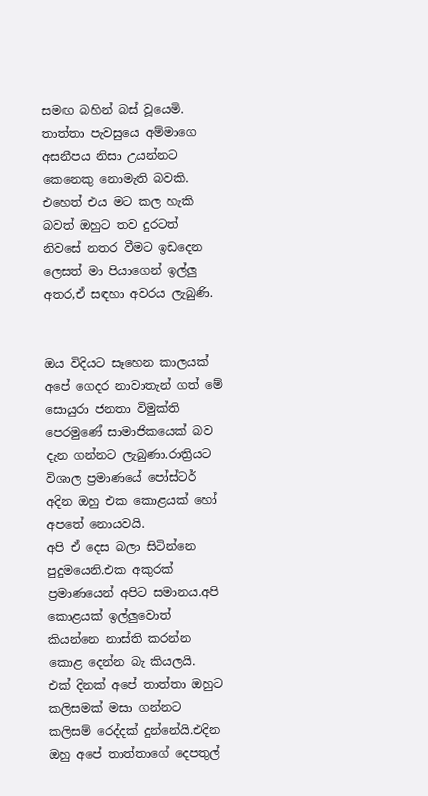සමඟ බහින් බස් වූයෙමි.
තාත්තා පැවසුයෙ අම්මාගෙ අසනීපය නිසා උයන්නට කෙනෙකු නොමැති බවකි.
එහෙත් එය මට කල හැකි බවත් ඔහුට තව දුරටත් නිවසේ නතර වීමට ඉඩදෙන ලෙසත් මා පියාගෙන් ඉල්ලු අතර,ඒ සඳහා අවරය ලැබුණි.


ඔය විදියට සෑහෙන කාලයක් අපේ ගෙදර නාවාතැන් ගත් මේ සොයුරා ජනතා විමුක්ති පෙරමුණේ සාමාජිකයෙක් බව දැන ගන්නට ලැබුණා.රාත්‍රියට විශාල ප්‍රමාණයේ පෝස්ටර් අදින ඔහු එක කොළයක් හෝ අපතේ නොයවයි.
අපි ඒ දෙස බලා සිටින්නෙ පුදුමයෙනි.එක අකුරක් ප්‍රමාණයෙන් අපිට සමානය.අපි කොළයක් ඉල්ලුවොත් කියන්නෙ නාස්ති කරන්න කොළ දෙන්න බැ කියලයි.
එක් දිනක් අපේ තාත්තා ඔහුට කලිසමක් මසා ගන්නට කලිසම් රෙද්දක් දුන්නේයි.එදින ඔහු අපේ තාත්තාගේ දෙපතුල්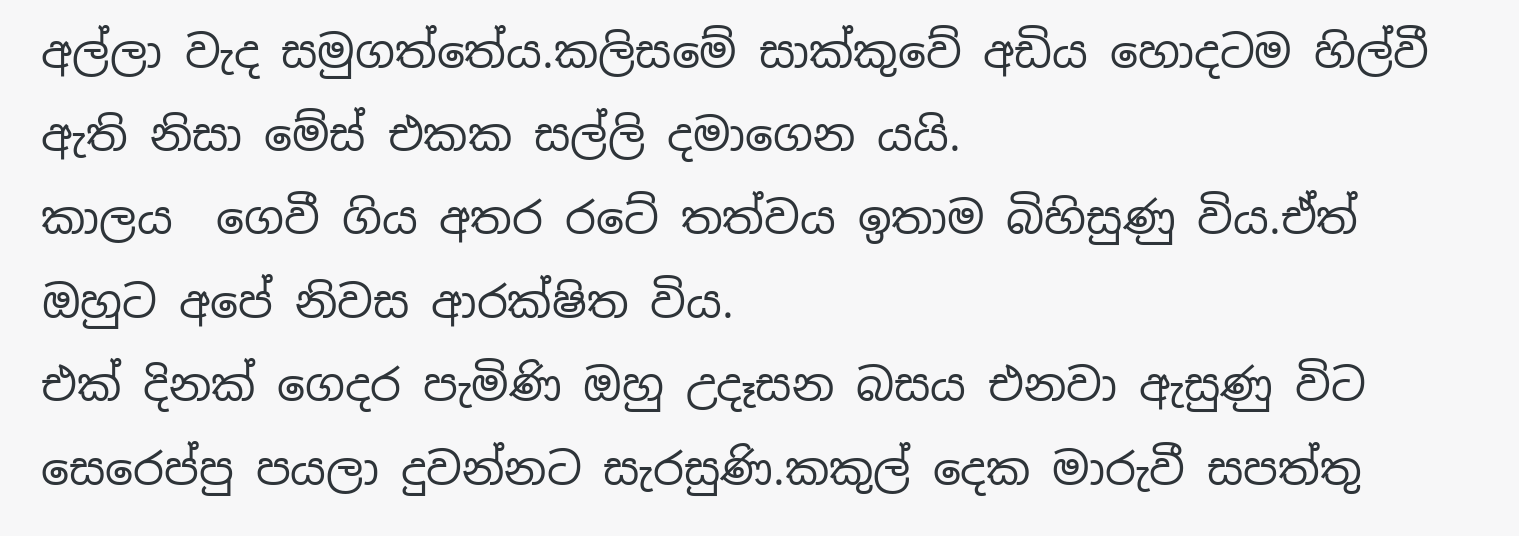අල්ලා වැද සමුගත්තේය.කලිසමේ සාක්කුවේ අඩිය හොදටම හිල්වී ඇති නිසා මේස් එකක සල්ලි දමාගෙන යයි.
කාලය  ගෙවී ගිය අතර රටේ තත්වය ඉතාම බිහිසුණු විය.ඒත් ඔහුට අපේ නිවස ආරක්ෂිත විය.
එක් දිනක් ගෙදර පැමිණි ඔහු උදෑසන බසය එනවා ඇසුණු විට සෙරෙප්පු පයලා දුවන්නට සැරසුණි.කකුල් දෙක මාරුවී සපත්තු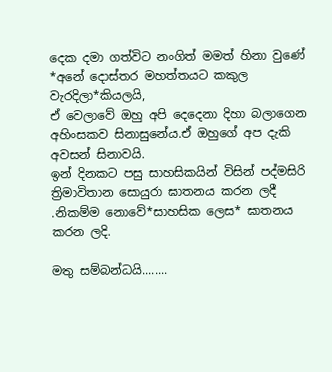දෙක දමා ගත්විට නංගිත් මමත් හිනා වුණේ *අනේ දොස්තර මහත්තයට කකුල වැරදිලා*කියලයි,
ඒ වෙලාවේ ඔහු අපි දෙදෙනා දිහා බලාගෙන අහිංසකව සිනාසුනේය.ඒ ඔහුගේ අප දැකි අවසන් සිනාවයි.
ඉන් දිනකට පසු සාහසිකයින් විසින් පද්මසිරි ත්‍රිමාවිතාන සොයුරා ඝාතනය කරන ලදී .නිකම්ම නොවේ*සාහසික ලෙස* ඝාතනය කරන ලදි.

මතු සම්බන්ධයි........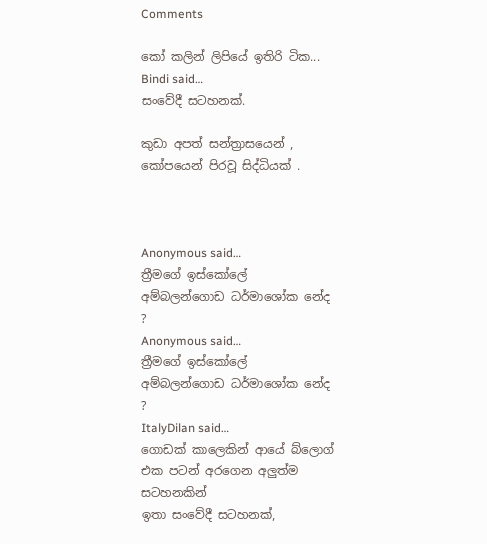Comments

කෝ කලින් ලිපියේ ඉතිරි ටික...
Bindi said…
සංවේදී සටහනක්.

කුඩා අපත් සන්ත්‍රාසයෙන් , කෝපයෙන් පිරවූ සිද්ධියක් .



Anonymous said…
ත්‍රීමගේ ඉස්කෝලේ අම්බලන්ගොඩ ධර්මාශෝක නේද ?
Anonymous said…
ත්‍රීමගේ ඉස්කෝලේ අම්බලන්ගොඩ ධර්මාශෝක නේද ?
ItalyDilan said…
ගොඩක් කාලෙකින් ආයේ බ්ලොග් එක පටන් අරගෙන අලුත්ම සටහනකින්
ඉතා සංවේදී සටහනක්,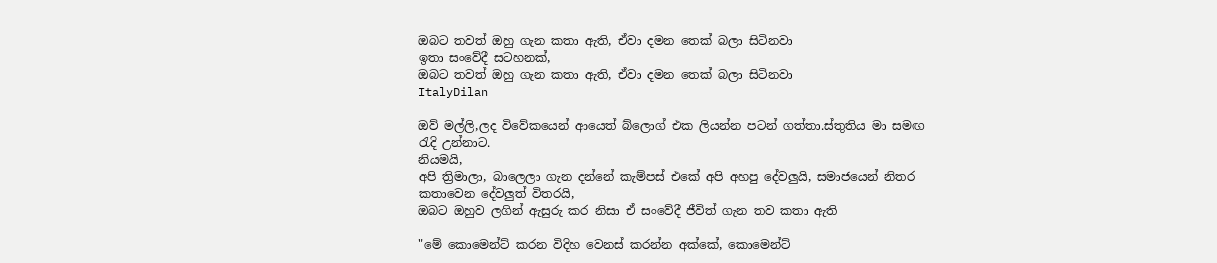ඔබට තවත් ඔහු ගැන කතා ඇති, ඒවා දමන තෙක් බලා සිටිනවා
ඉතා සංවේදී සටහනක්,
ඔබට තවත් ඔහු ගැන කතා ඇති, ඒවා දමන තෙක් බලා සිටිනවා
ItalyDilan

ඔව් මල්ලි,ලද විවේකයෙන් ආයෙත් බ්ලොග් එක ලියන්න පටන් ගත්තා.ස්තුතිය මා සමඟ රැදි උන්නාට.
නියමයි,
අපි ත්‍රිමාලා, බාලෙලා ගැන දන්නේ කැම්පස් එකේ අපි අහපු දේවලුයි, සමාජයෙන් නිතර කතාවෙන දේවලුත් විතරයි,
ඔබට ඔහුව ලගින් ඇසුරු කර නිසා ඒ සංවේදී ජීවිත් ගැන තව කතා ඇති

"මේ කොමෙන්ට් කරන විදිහ වෙනස් කරන්න අක්කේ, කොමෙන්ට්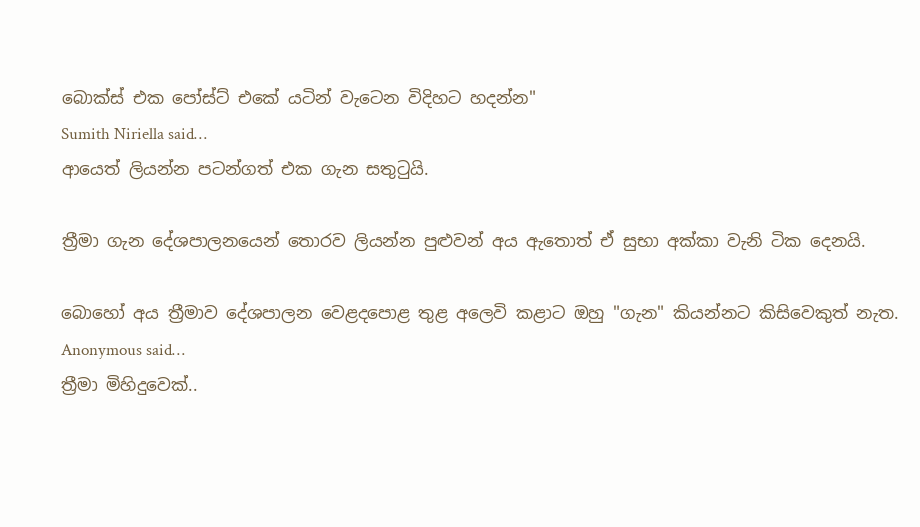බොක්ස් එක පෝස්ට් එකේ යටින් වැටෙන විදිහට හදන්න"
Sumith Niriella said…
ආයෙත් ලියන්න පටන්ගත් එක ගැන සතුටුයි.

ත්‍රීමා ගැන දේශපාලනයෙන් තොරව ලියන්න පුළුවන් අය ඇතොත් ඒ සුභා අක්කා වැනි ටික දෙනයි.

බොහෝ අය ත්‍රීමාව දේශපාලන වෙළදපොළ තුළ අලෙවි කළාට ඔහු "ගැන" කියන්නට කිසිවෙකුත් නැත.
Anonymous said…
ත්‍රීමා මිහිදුවෙක්..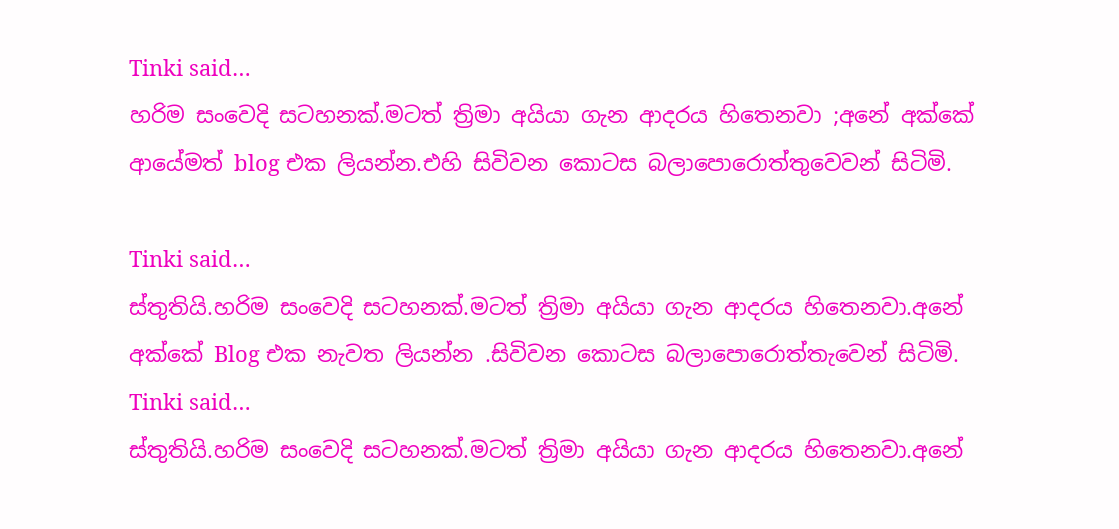Tinki said…
හරිම සංවෙදි සටහනක්.මටත් ත්‍රිමා අයියා ගැන ආදරය හිතෙනවා ;අනේ අක්කේ ආයේමත් blog එක ලියන්න.එහි සිවිවන කොටස බලාපොරොත්තුවෙවන් සිටිමි.

Tinki said…
ස්තුතියි.හරිම සංවෙදි සටහනක්.මටත් ත්‍රිමා අයියා ගැන ආදරය හිතෙනවා.අනේ අක්කේ Blog එක නැවත ලියන්න .සිවිවන කොටස බලාපොරොත්තැවෙන් සිටිමි.
Tinki said…
ස්තුතියි.හරිම සංවෙදි සටහනක්.මටත් ත්‍රිමා අයියා ගැන ආදරය හිතෙනවා.අනේ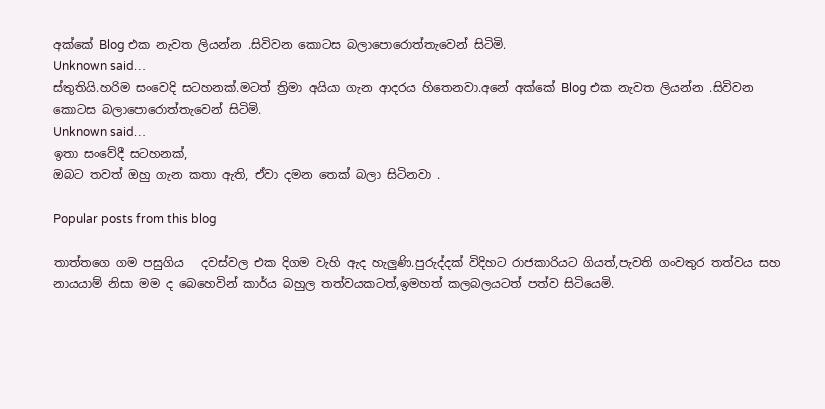අක්කේ Blog එක නැවත ලියන්න .සිවිවන කොටස බලාපොරොත්තැවෙන් සිටිමි.
Unknown said…
ස්තුතියි.හරිම සංවෙදි සටහනක්.මටත් ත්‍රිමා අයියා ගැන ආදරය හිතෙනවා.අනේ අක්කේ Blog එක නැවත ලියන්න .සිවිවන කොටස බලාපොරොත්තැවෙන් සිටිමි.
Unknown said…
ඉතා සංවේදී සටහනක්,
ඔබට තවත් ඔහු ගැන කතා ඇති, ඒවා දමන තෙක් බලා සිටිනවා .

Popular posts from this blog

තාත්තගෙ ගම පසුගිය   දවස්වල එක දිගම වැහි ඇද හැලුණි.පුරුද්දක් විදිහට රාජකාරියට ගියත්,පැවති ගංවතුර තත්වය සහ නායයාම් නිසා මම ද බෙහෙවින් කාර්ය බහුල තත්වයකටත්,ඉමහත් කලබලයටත් පත්ව සිටියෙමි.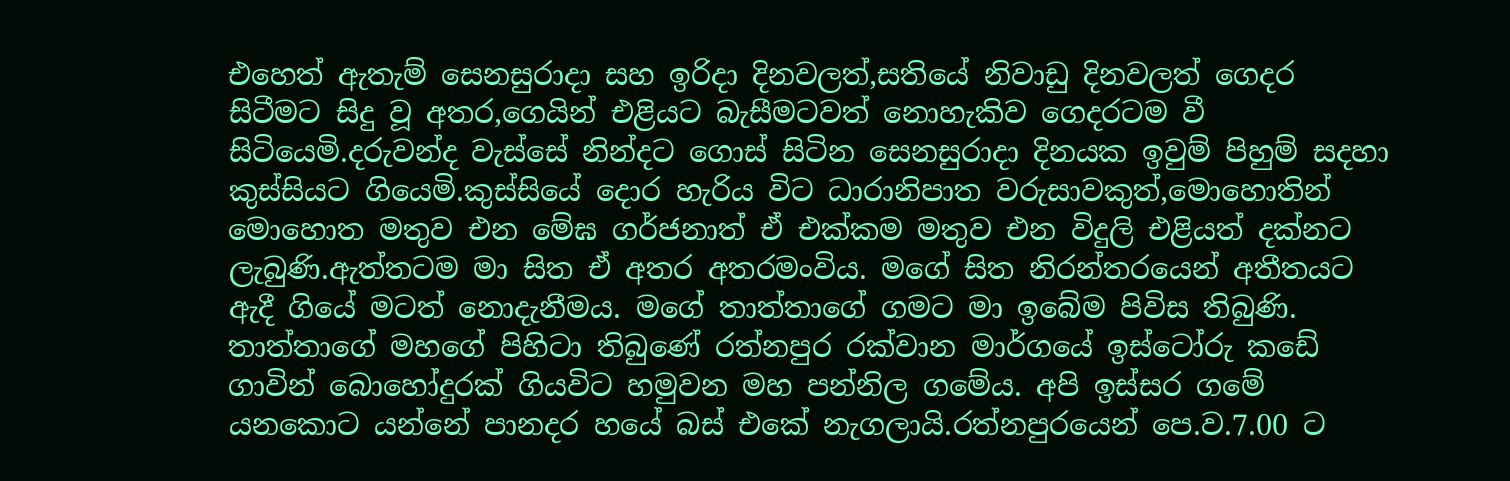එහෙත් ඇතැම් සෙනසුරාදා සහ ඉරිදා දිනවලත්,සතියේ නිවාඩු දිනවලත් ගෙදර සිටීමට සිදු වූ අතර,ගෙයින් එළියට බැසීමටවත් නොහැකිව ගෙදරටම වී සිටියෙමි.දරුවන්ද වැස්සේ නින්දට ගොස් සිටින සෙනසුරාදා දිනයක ඉවුම් පිහුම් සදහා කුස්සියට ගියෙමි.කුස්සියේ දොර හැරිය විට ධාරානිපාත වරුසාවකුත්,මොහොතින් මොහොත මතුව එන මේඝ ගර්ජනාත් ඒ එක්කම මතුව එන විදුලි එළියත් දක්නට ලැබුණි.ඇත්තටම මා සිත ඒ අතර අතරමංවිය. මගේ සිත නිරන්තරයෙන් අතීතයට ඇදී ගියේ මටත් නොදැනීමය. මගේ තාත්තාගේ ගමට මා ඉබේම පිවිස තිබුණි. තාත්තාගේ මහගේ පිහිටා තිබුණේ රත්නපුර රක්වාන මාර්ගයේ ඉස්ටෝරු කඩේ ගාවින් බොහෝදුරක් ගියවිට හමුවන මහ පන්නිල ගමේය. අපි ඉස්සර ගමේ යනකොට යන්නේ පානදර හයේ බස් එකේ නැගලායි.රත්නපුරයෙන් පෙ.ව.7.00 ට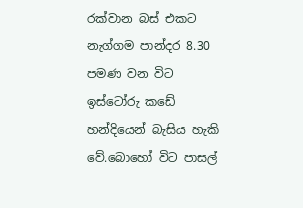රක්වාන බස් එකට නැග්ගම පාන්දර 8.30 පමණ වන විට ඉස්ටෝරු කඩේ හන්දියෙන් බැසිය හැකි වේ.බොහෝ විට පාසල්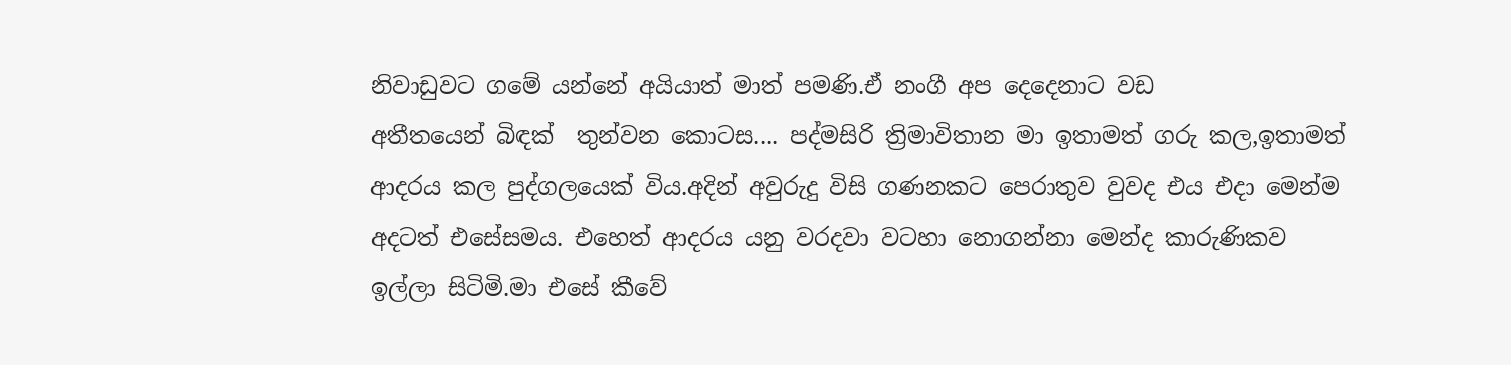නිවාඩුවට ගමේ යන්නේ අයියාත් මාත් පමණි.ඒ නංගී අප දෙදෙනාට වඩ
අතීතයෙන් බිඳක්  තුන්වන කොටස.... පද්මසිරි ත්‍රිමාවිතාන මා ඉතාමත් ගරු කල,ඉතාමත් ආදරය කල පුද්ගලයෙක් විය.අදින් අවුරුදු විසි ගණනකට පෙරාතුව වුවද එය එදා මෙන්ම අදටත් එසේසමය. එහෙත් ආදරය යනු වරදවා වටහා නොගන්නා මෙන්ද කාරුණිකව ඉල්ලා සිටිමි.මා එසේ කීවේ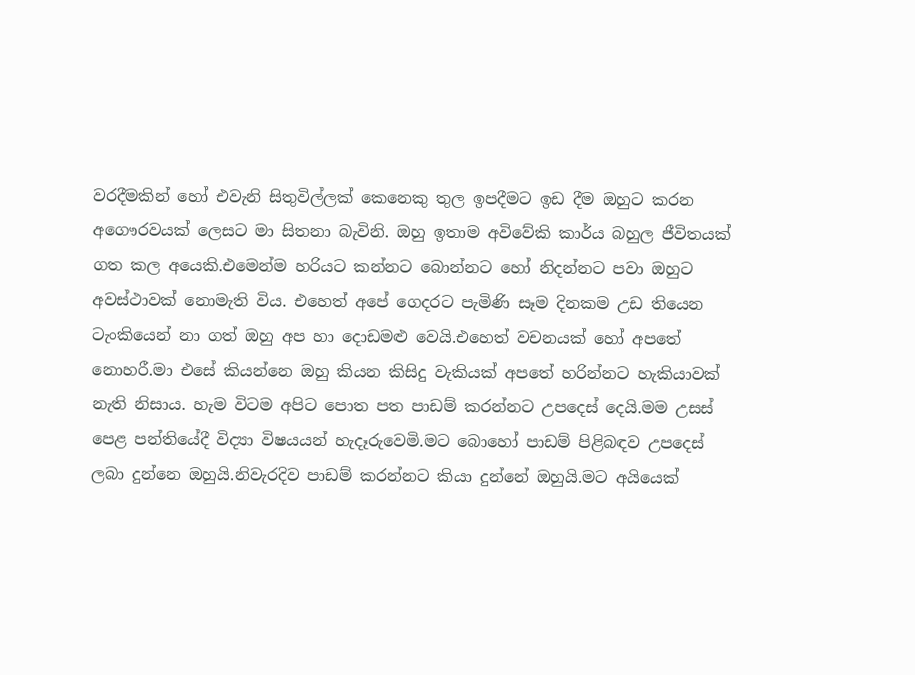වරදීමකින් හෝ එවැනි සිතුවිල්ලක් කෙනෙකු තුල ඉපදීමට ඉඩ දීම ඔහුට කරන අගෞරවයක් ලෙසට මා සිතනා බැවිනි. ඔහු ඉතාම අවිවේකි කාර්ය බහුල ජීවිතයක් ගත කල අයෙකි.එමෙන්ම හරියට කන්නට බොන්නට හෝ නිදන්නට පවා ඔහුට අවස්ථාවක් නොමැති විය. එහෙත් අපේ ගෙදරට පැමිණි සෑම දිනකම උඩ තියෙන ටැංකියෙන් නා ගත් ඔහු අප හා දොඩමළු වෙයි.එහෙත් වචනයක් හෝ අපතේ නොහරී.මා එසේ කියන්නෙ ඔහු කියන කිසිදු වැකියක් අපතේ හරින්නට හැකියාවක් නැති නිසාය. හැම විටම අපිට පොත පත පාඩම් කරන්නට උපදෙස් දෙයි.මම උසස් පෙළ පන්තියේදී විද්‍යා විෂයයන් හැදෑරුවෙමි.මට බොහෝ පාඩම් පිළිබඳව උපදෙස් ලබා දුන්නෙ ඔහුයි.නිවැරදිව පාඩම් කරන්නට කියා දුන්නේ ඔහුයි.මට අයියෙක්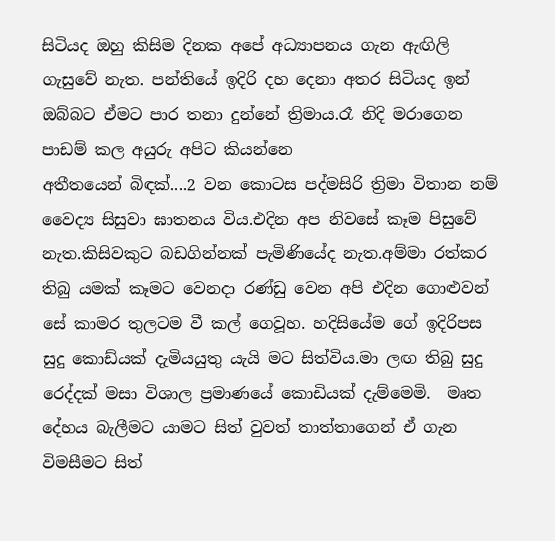සිටියද ඔහු කිසිම දිනක අපේ අධ්‍යාපනය ගැන ඇඟිලි ගැසුවේ නැත. පන්තියේ ඉදිරි දහ දෙනා අතර සිටියද ඉන් ඔබ්බට ඒමට පාර තනා දුන්නේ ත්‍රිමාය.රෑ නිදි මරාගෙන පාඩම් කල අයුරු අපිට කියන්නෙ
අතීතයෙන් බිඳක්....2 වන කොටස පද්මසිරි ත්‍රිමා විතාන නම් වෛද්‍ය සිසුවා ඝාතනය විය.එදින අප නිවසේ කෑම පිසුවේ නැත.කිසිවකුට බඩගින්නක් පැමිණියේද නැත.අම්මා රත්කර තිබු යමක් කෑමට වෙනදා රණ්ඩු වෙන අපි එදින ගොළුවන් සේ කාමර තුලටම වී කල් ගෙවූහ. හදිසියේම ගේ ඉදිරිපස සුදු කොඩ්යක් දැමියයුතු යැයි මට සිත්විය.මා ලඟ තිබු සුදු රෙද්දක් මසා විශාල ප්‍රමාණයේ කොඩියක් දැම්මෙමි.  මෘත දේහය බැලීමට යාමට සිත් වුවත් තාත්තාගෙන් ඒ ගැන විමසීමට සිත්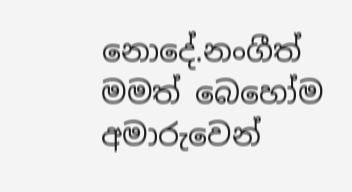නොදේ.නංගීත් මමත් බෙහෝම අමාරුවෙන්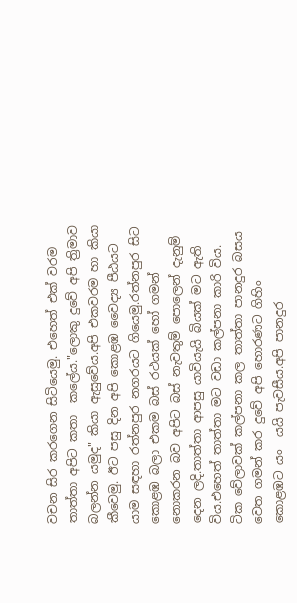වචන සිර කරගෙන සිටියෙමු. එහෙත් එක් වරම තාත්තා අපිට කතා  කලේය."ලොකු දුවේ අපි ත්‍රිමාව බලන්න යමුද" කියා ඇසුවේය.අපි එකවරම හා කියා කීවෙමු. ඊට පසු දින අපි කොළඹ වෛද්‍ය පීඨයට යාම සඳහා රත්නපුර නගරයට ගියෙමු.රත්නපුර සිට කොළඹ බලා එකම බස් රථයක් හෝ ගමන් නොකරන බව අපිට බස් නැවතුම් පොලෙන් දැනුම් දෙන ලදි.තාත්තා ආපසු යාවියැයි බියක් මට ඇති විය.එහෙත් තාත්තා මට වඩා කල්පනා කාරි විය. ටික වේලාවක් කල්පනා කල තාත්තා පානදුර බසය වෙත ගමන් කර දුවේ අපි හොරණට ගිහිං කොළඹට යං  යයි පැවසීය.අපි පානදුර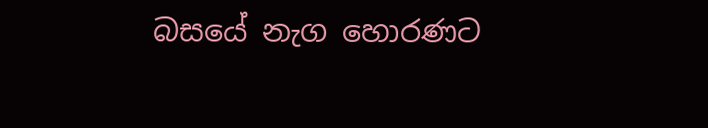බසයේ නැග හොරණට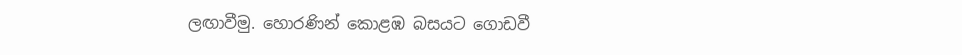ලඟාවීමු. හොරණින් කොළඹ බසයට ගොඩවී